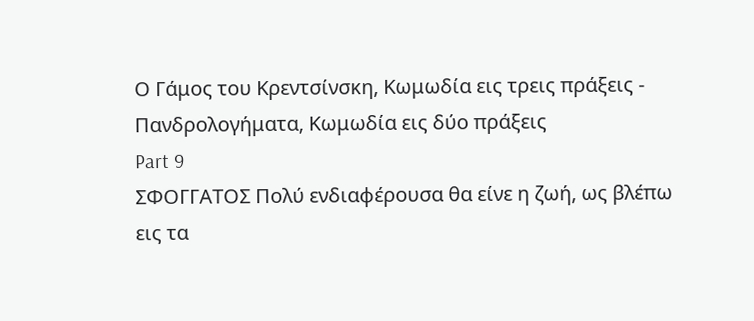Ο Γάμος του Κρεντσίνσκη, Κωμωδία εις τρεις πράξεις - Πανδρολογήματα, Κωμωδία εις δύο πράξεις
Part 9
ΣΦΟΓΓΑΤΟΣ Πολύ ενδιαφέρουσα θα είνε η ζωή, ως βλέπω εις τα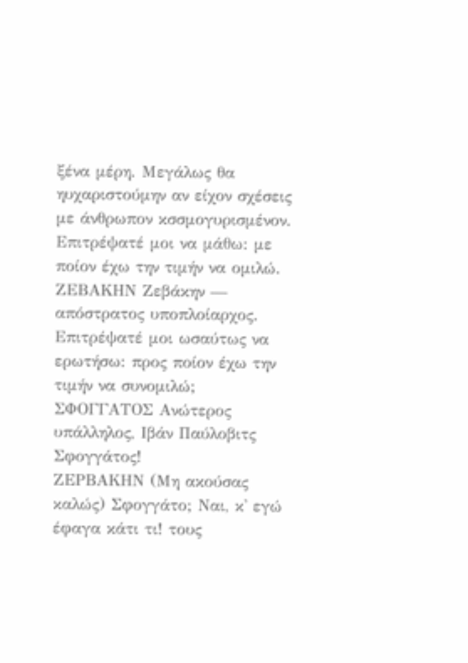ξένα μέρη. Μεγάλως θα ηυχαριστούμην αν είχον σχέσεις με άνθρωπον κσσμογυρισμένον. Επιτρέψατέ μοι να μάθω: με ποίον έχω την τιμήν να ομιλώ.
ΖΕΒΑΚΗΝ Ζεβάκην — απόστρατος υποπλοίαρχος. Επιτρέψατέ μοι ωσαύτως να ερωτήσω: προς ποίον έχω την τιμήν να συνομιλώ;
ΣΦΟΓΓΑΤΟΣ Ανώτερος υπάλληλος, Ιβάν Παύλοβιτς Σφογγάτος!
ΖΕΡΒΑΚΗΝ (Μη ακούσας καλώς) Σφογγάτο; Ναι, κ' εγώ έφαγα κάτι τι! τους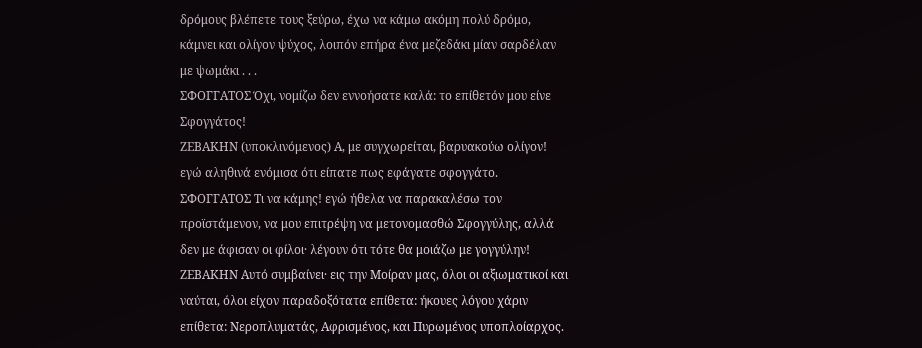δρόμους βλέπετε τους ξεύρω, έχω να κάμω ακόμη πολύ δρόμο, κάμνει και ολίγον ψύχος, λοιπόν επήρα ένα μεζεδάκι μίαν σαρδέλαν με ψωμάκι . . .
ΣΦΟΓΓΑΤΟΣ Όχι, νομίζω δεν εννοήσατε καλά: το επίθετόν μου είνε Σφογγάτος!
ΖΕΒΑΚΗΝ (υποκλινόμενος) Α, με συγχωρείται, βαρυακούω ολίγον! εγώ αληθινά ενόμισα ότι είπατε πως εφάγατε σφογγάτο.
ΣΦΟΓΓΑΤΟΣ Τι να κάμης! εγώ ήθελα να παρακαλέσω τον προϊστάμενον, να μου επιτρέψη να μετονομασθώ Σφογγύλης, αλλά δεν με άφισαν οι φίλοι· λέγουν ότι τότε θα μοιάζω με γογγύλην!
ΖΕΒΑΚΗΝ Αυτό συμβαίνει· εις την Μοίραν μας, όλοι οι αξιωματικοί και ναύται, όλοι είχον παραδοξότατα επίθετα: ήκουες λόγου χάριν επίθετα: Νεροπλυματάς, Αφρισμένος, και Πυρωμένος υποπλοίαρχος.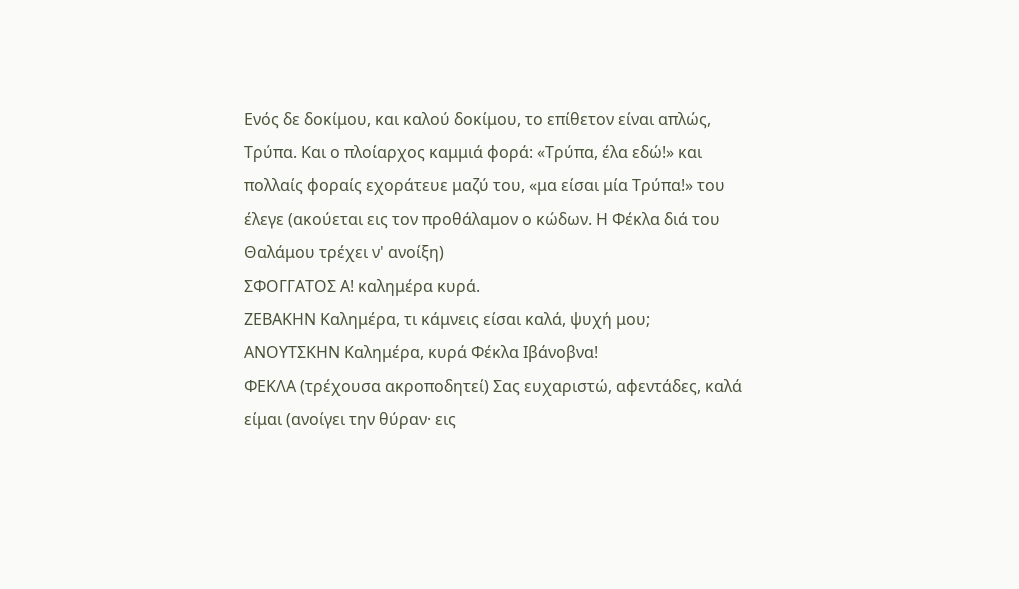Ενός δε δοκίμου, και καλού δοκίμου, το επίθετον είναι απλώς, Τρύπα. Και ο πλοίαρχος καμμιά φορά: «Τρύπα, έλα εδώ!» και πολλαίς φοραίς εχοράτευε μαζύ του, «μα είσαι μία Τρύπα!» του έλεγε (ακούεται εις τον προθάλαμον ο κώδων. Η Φέκλα διά του Θαλάμου τρέχει ν' ανοίξη)
ΣΦΟΓΓΑΤΟΣ Α! καλημέρα κυρά.
ΖΕΒΑΚΗΝ Καλημέρα, τι κάμνεις είσαι καλά, ψυχή μου;
ΑΝΟΥΤΣΚΗΝ Καλημέρα, κυρά Φέκλα Ιβάνοβνα!
ΦΕΚΛΑ (τρέχουσα ακροποδητεί) Σας ευχαριστώ, αφεντάδες, καλά είμαι (ανοίγει την θύραν· εις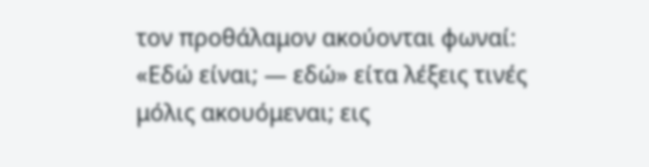τον προθάλαμον ακούονται φωναί: «Εδώ είναι; — εδώ» είτα λέξεις τινές μόλις ακουόμεναι; εις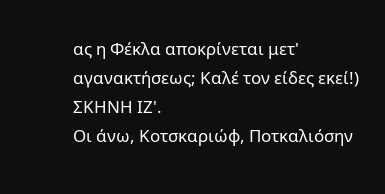ας η Φέκλα αποκρίνεται μετ' αγανακτήσεως; Καλέ τον είδες εκεί!)
ΣΚΗΝΗ ΙΖ'.
Οι άνω, Κοτσκαριώφ, Ποτκαλιόσην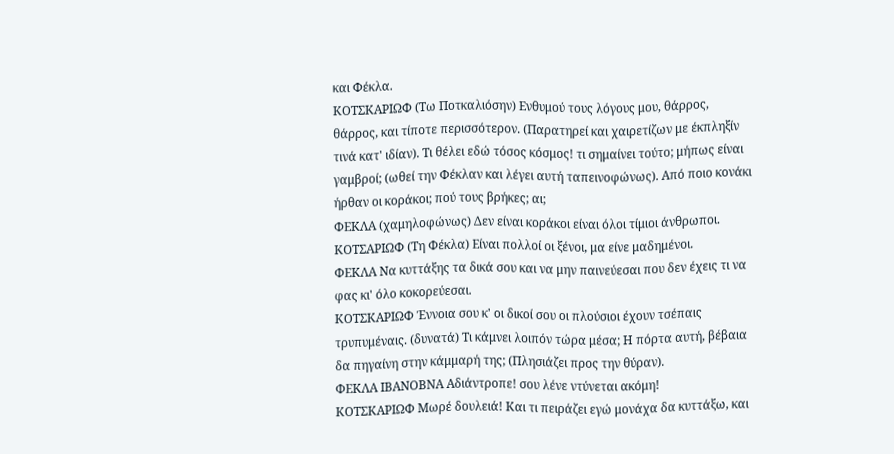και Φέκλα.
ΚΟΤΣΚΑΡΙΩΦ (Τω Ποτκαλιόσην) Ενθυμού τους λόγους μου, θάρρος, θάρρος, και τίποτε περισσότερον. (Παρατηρεί και χαιρετίζων με έκπληξίν τινά κατ' ιδίαν). Τι θέλει εδώ τόσος κόσμος! τι σημαίνει τούτο; μήπως είναι γαμβροί; (ωθεί την Φέκλαν και λέγει αυτή ταπεινοφώνως). Από ποιο κονάκι ήρθαν οι κοράκοι; πού τους βρήκες; αι;
ΦΕΚΛΑ (χαμηλοφώνως) Δεν είναι κοράκοι είναι όλοι τίμιοι άνθρωποι.
ΚΟΤΣΑΡΙΩΦ (Τη Φέκλα) Είναι πολλοί οι ξένοι, μα είνε μαδημένοι.
ΦΕΚΛΑ Να κυττάξης τα δικά σου και να μην παινεύεσαι που δεν έχεις τι να φας κι' όλο κοκορεύεσαι.
ΚΟΤΣΚΑΡΙΩΦ Έννοια σου κ' οι δικοί σου οι πλούσιοι έχουν τσέπαις τρυπυμέναις. (δυνατά) Τι κάμνει λοιπόν τώρα μέσα; Η πόρτα αυτή, βέβαια δα πηγαίνη στην κάμμαρή της; (Πλησιάζει προς την θύραν).
ΦΕΚΛΑ ΙΒΑΝΟΒΝΑ Αδιάντροπε! σου λένε ντύνεται ακόμη!
ΚΟΤΣΚΑΡΙΩΦ Μωρέ δουλειά! Και τι πειράζει εγώ μονάχα δα κυττάξω, και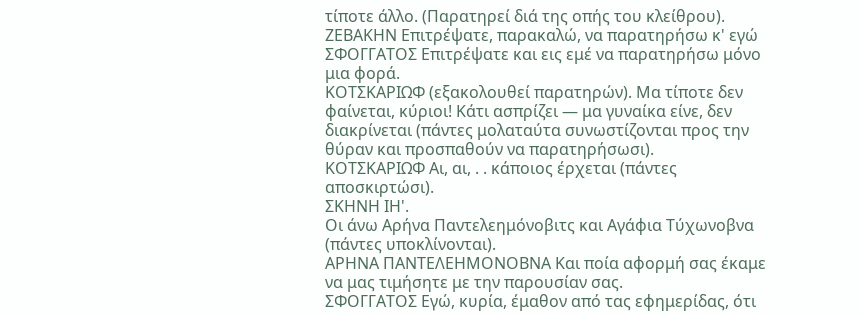τίποτε άλλο. (Παρατηρεί διά της οπής του κλείθρου).
ΖΕΒΑΚΗΝ Επιτρέψατε, παρακαλώ, να παρατηρήσω κ' εγώ
ΣΦΟΓΓΑΤΟΣ Επιτρέψατε και εις εμέ να παρατηρήσω μόνο μια φορά.
ΚΟΤΣΚΑΡΙΩΦ (εξακολουθεί παρατηρών). Μα τίποτε δεν φαίνεται, κύριοι! Κάτι ασπρίζει — μα γυναίκα είνε, δεν διακρίνεται (πάντες μολαταύτα συνωστίζονται προς την θύραν και προσπαθούν να παρατηρήσωσι).
ΚΟΤΣΚΑΡΙΩΦ Αι, αι, . . κάποιος έρχεται (πάντες αποσκιρτώσι).
ΣΚΗΝΗ ΙΗ'.
Οι άνω Αρήνα Παντελεημόνοβιτς και Αγάφια Τύχωνοβνα
(πάντες υποκλίνονται).
ΑΡΗΝΑ ΠΑΝΤΕΛΕΗΜΟΝΟΒΝΑ Και ποία αφορμή σας έκαμε να μας τιμήσητε με την παρουσίαν σας.
ΣΦΟΓΓΑΤΟΣ Εγώ, κυρία, έμαθον από τας εφημερίδας, ότι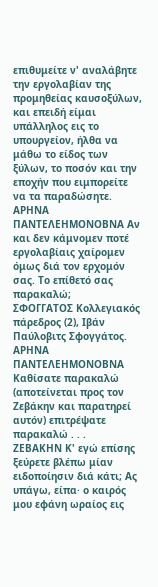επιθυμείτε ν' αναλάβητε την εργολαβίαν της προμηθείας καυσοξύλων, και επειδή είμαι υπάλληλος εις το υπουργείον, ήλθα να μάθω το είδος των ξύλων, το ποσόν και την εποχήν που ειμπορείτε να τα παραδώσητε.
ΑΡΗΝΑ ΠΑΝΤΕΛΕΗΜΟΝΟΒΝΑ Αν και δεν κάμνομεν ποτέ εργολαβίαις χαίρομεν όμως διά τον ερχομόν σας. Το επίθετό σας παρακαλώ;
ΣΦΟΓΓΑΤΟΣ Κολλεγιακός πάρεδρος (2), Ιβάν Παύλοβιτς Σφογγάτος.
ΑΡΗΝΑ ΠΑΝΤΕΛΕΗΜΟΝΟΒΝΑ Καθίσατε παρακαλώ (αποτείνεται προς τον Ζεβάκην και παρατηρεί αυτόν) επιτρέψατε παρακαλώ . . .
ΖΕΒΑΚΗΝ Κ' εγώ επίσης ξεύρετε βλέπω μίαν ειδοποίησιν διά κάτι; Ας υπάγω, είπα· ο καιρός μου εφάνη ωραίος εις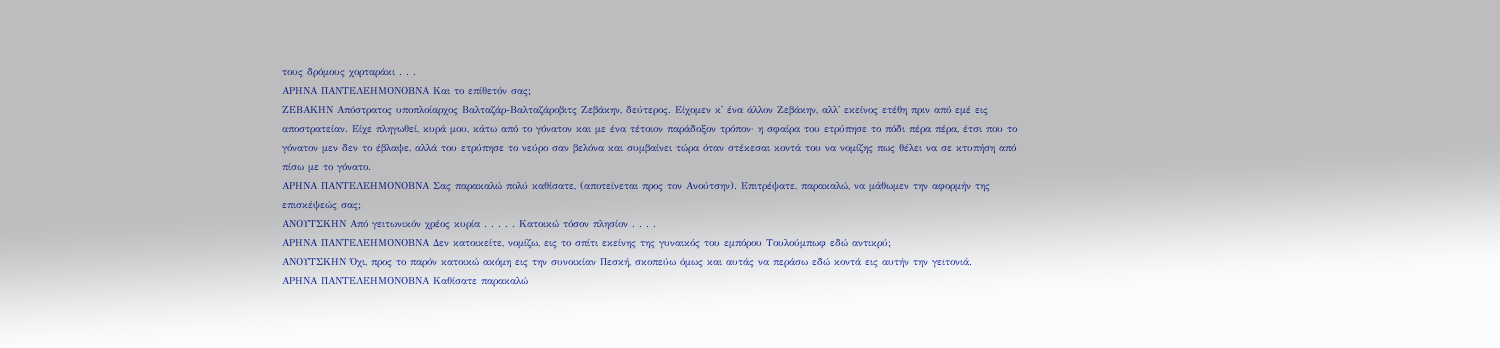τους δρόμους χορταράκι . . .
ΑΡΗΝΑ ΠΑΝΤΕΛΕΗΜΟΝΟΒΝΑ Και το επίθετόν σας;
ΖΕΒΑΚΗΝ Απόστρατος υποπλοίαρχος Βαλταζάρ-Βαλταζάροβιτς Ζεβάκην, δεύτερος. Είχομεν κ' ένα άλλον Ζεβάκην, αλλ' εκείνος ετέθη πριν από εμέ εις αποστρατείαν. Είχε πληγωθεί, κυρά μου, κάτω από το γόνατον και με ένα τέτοιον παράδοξον τρόπον· η σφαίρα του ετρύπησε το πόδι πέρα πέρα, έτσι που το γόνατον μεν δεν το έβλαψε, αλλά του ετρύπησε το νεύρο σαν βελόνα και συμβαίνει τώρα όταν στέκεσαι κοντά του να νομίζης πως θέλει να σε κτυπήση από πίσω με το γόνατο.
ΑΡΗΝΑ ΠΑΝΤΕΛΕΗΜΟΝΟΒΝΑ Σας παρακαλώ πολύ καθίσατε, (αποτείνεται προς τον Ανούτσην). Επιτρέψατε, παρακαλώ, να μάθωμεν την αφορμήν της επισκέψεώς σας;
ΑΝΟΥΤΣΚΗΝ Από γειτωνικόν χρέος κυρία . . . . . Κατοικώ τόσον πλησίον . . . .
ΑΡΗΝΑ ΠΑΝΤΕΛΕΗΜΟΝΟΒΝΑ Δεν κατοικείτε, νομίζω, εις το σπίτι εκείνης της γυναικός του εμπόρου Τουλούμπωφ εδώ αντικρύ;
ΑΝΟΥΤΣΚΗΝ Όχι, προς το παρόν κατοικώ ακόμη εις την συνοικίαν Πεσκή, σκοπεύω όμως και αυτάς να περάσω εδώ κοντά εις αυτήν την γειτονιά.
ΑΡΗΝΑ ΠΑΝΤΕΛΕΗΜΟΝΟΒΝΑ Καθίσατε παρακαλώ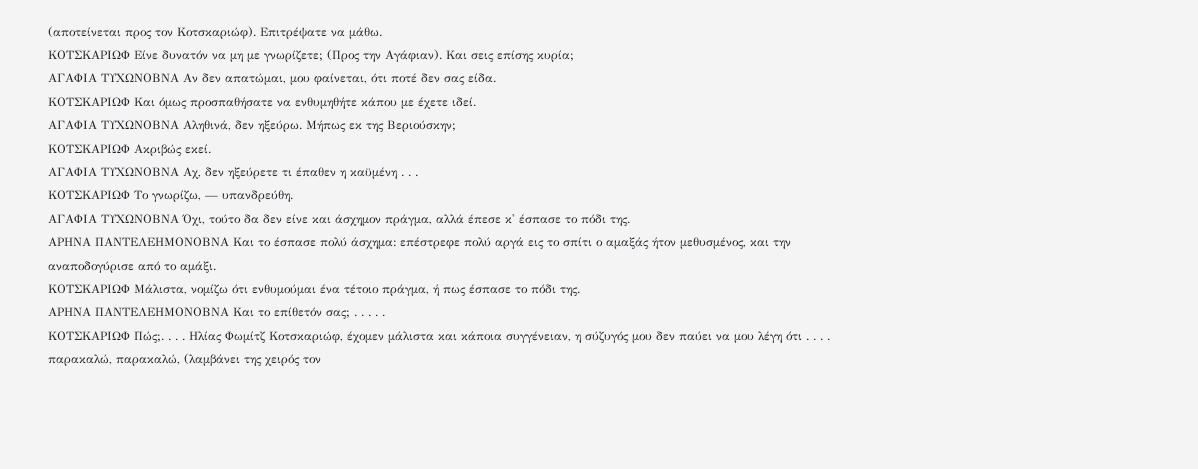(αποτείνεται προς τον Κοτσκαριώφ). Επιτρέψατε να μάθω.
ΚΟΤΣΚΑΡΙΩΦ Είνε δυνατόν να μη με γνωρίζετε; (Προς την Αγάφιαν). Και σεις επίσης κυρία;
ΑΓΑΦΙΑ ΤΥΧΩΝΟΒΝΑ Αν δεν απατώμαι, μου φαίνεται, ότι ποτέ δεν σας είδα.
ΚΟΤΣΚΑΡΙΩΦ Και όμως προσπαθήσατε να ενθυμηθήτε κάπου με έχετε ιδεί.
ΑΓΑΦΙΑ ΤΥΧΩΝΟΒΝΑ Αληθινά, δεν ηξεύρω. Μήπως εκ της Βεριούσκην;
ΚΟΤΣΚΑΡΙΩΦ Ακριβώς εκεί.
ΑΓΑΦΙΑ ΤΥΧΩΝΟΒΝΑ Αχ, δεν ηξεύρετε τι έπαθεν η καϋμένη . . .
ΚΟΤΣΚΑΡΙΩΦ Το γνωρίζω, — υπανδρεύθη.
ΑΓΑΦΙΑ ΤΥΧΩΝΟΒΝΑ Όχι, τούτο δα δεν είνε και άσχημον πράγμα, αλλά έπεσε κ' έσπασε το πόδι της.
ΑΡΗΝΑ ΠΑΝΤΕΛΕΗΜΟΝΟΒΝΑ Και το έσπασε πολύ άσχημα: επέστρεφε πολύ αργά εις το σπίτι ο αμαξάς ήτον μεθυσμένος, και την αναποδογύρισε από το αμάξι.
ΚΟΤΣΚΑΡΙΩΦ Μάλιστα, νομίζω ότι ενθυμούμαι ένα τέτοιο πράγμα, ή πως έσπασε το πόδι της.
ΑΡΗΝΑ ΠΑΝΤΕΛΕΗΜΟΝΟΒΝΑ Και το επίθετόν σας; . . . . .
ΚΟΤΣΚΑΡΙΩΦ Πώς;. . . . Ηλίας Φωμίτζ Κοτσκαριώφ, έχομεν μάλιστα και κάποια συγγένειαν, η σύζυγός μου δεν παύει να μου λέγη ότι . . . . παρακαλώ, παρακαλώ, (λαμβάνει της χειρός τον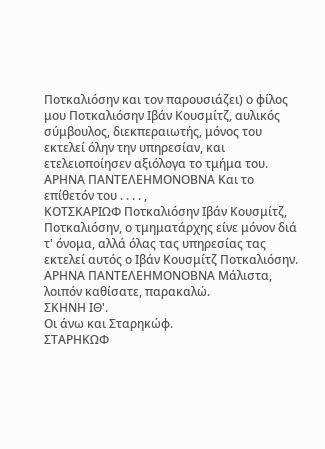Ποτκαλιόσην και τον παρουσιάζει) ο φίλος μου Ποτκαλιόσην Ιβάν Κουσμίτζ, αυλικός σύμβουλος, διεκπεραιωτής, μόνος του εκτελεί όλην την υπηρεσίαν, και ετελειοποίησεν αξιόλογα το τμήμα του.
ΑΡΗΝΑ ΠΑΝΤΕΛΕΗΜΟΝΟΒΝΑ Και το επίθετόν του . . . . ,
ΚΟΤΣΚΑΡΙΩΦ Ποτκαλιόσην Ιβάν Κουσμίτζ, Ποτκαλιόσην, ο τμηματάρχης είνε μόνον διά τ' όνομα, αλλά όλας τας υπηρεσίας τας εκτελεί αυτός ο Ιβάν Κουσμίτζ Ποτκαλιόσην.
ΑΡΗΝΑ ΠΑΝΤΕΛΕΗΜΟΝΟΒΝΑ Μάλιστα, λοιπόν καθίσατε, παρακαλώ.
ΣΚΗΝΗ ΙΘ'.
Οι άνω και Σταρηκώφ.
ΣΤΑΡΗΚΩΦ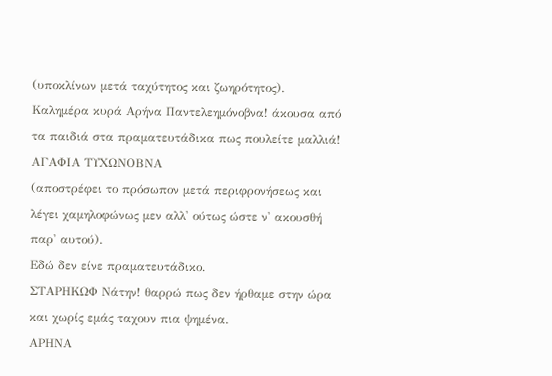(υποκλίνων μετά ταχύτητος και ζωηρότητος).
Καλημέρα κυρά Αρήνα Παντελεημόνοβνα! άκουσα από τα παιδιά στα πραματευτάδικα πως πουλείτε μαλλιά!
ΑΓΑΦΙΑ ΤΥΧΩΝΟΒΝΑ
(αποστρέφει το πρόσωπον μετά περιφρονήσεως και λέγει χαμηλοφώνως μεν αλλ' ούτως ώστε ν' ακουσθή παρ' αυτού).
Εδώ δεν είνε πραματευτάδικο.
ΣΤΑΡΗΚΩΦ Νάτην! θαρρώ πως δεν ήρθαμε στην ώρα και χωρίς εμάς ταχουν πια ψημένα.
ΑΡΗΝΑ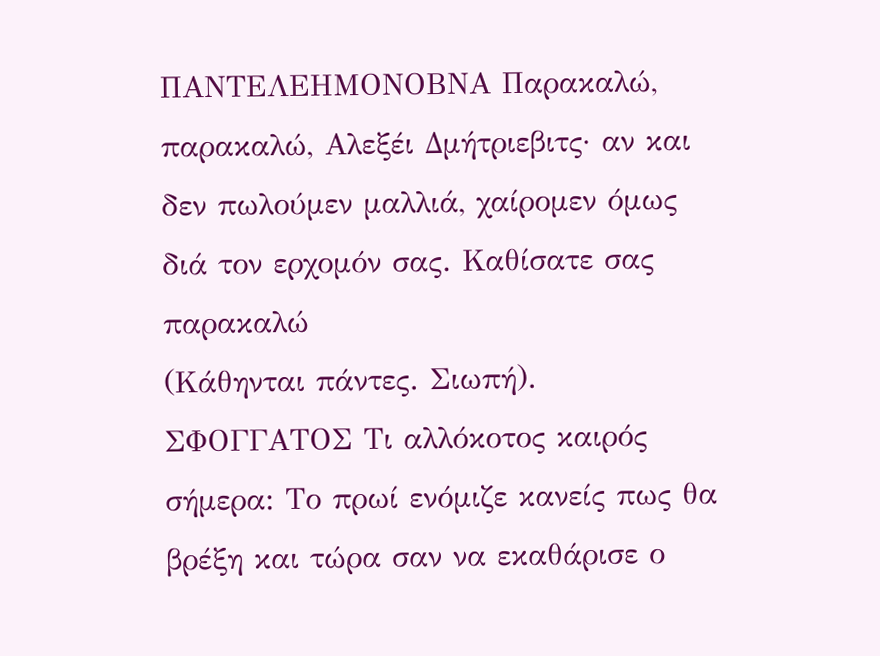ΠΑΝΤΕΛΕΗΜΟΝΟΒΝΑ Παρακαλώ, παρακαλώ, Αλεξέι Δμήτριεβιτς· αν και δεν πωλούμεν μαλλιά, χαίρομεν όμως διά τον ερχομόν σας. Καθίσατε σας παρακαλώ
(Κάθηνται πάντες. Σιωπή).
ΣΦΟΓΓΑΤΟΣ Τι αλλόκοτος καιρός σήμερα: Το πρωί ενόμιζε κανείς πως θα βρέξη και τώρα σαν να εκαθάρισε ο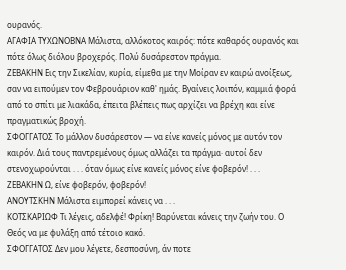ουρανός.
ΑΓΑΦΙΑ ΤΥΧΩΝΟΒΝΑ Μάλιστα, αλλόκοτος καιρός: πότε καθαρός ουρανός και πότε όλως διόλου βροχερός. Πολύ δυσάρεστον πράγμα.
ΖΕΒΑΚΗΝ Εις την Σικελίαν, κυρία, είμεθα με την Μοίραν εν καιρώ ανοίξεως, σαν να ειπούμεν τον Φεβρουάριον καθ' ημάς. Βγαίνεις λοιπόν, καμμιά φορά από το σπίτι με λιακάδα, έπειτα βλέπεις πως αρχίζει να βρέχη και είνε πραγματικώς βροχή.
ΣΦΟΓΓΑΤΟΣ Το μάλλον δυσάρεστον — να είνε κανείς μόνος με αυτόν τον καιρόν. Διά τους παντρεμένους όμως αλλάζει τα πράγμα· αυτοί δεν στενοχωρούνται . . . όταν όμως είνε κανείς μόνος είνε φοβερόν! . . .
ΖΕΒΑΚΗΝ Ω, είνε φοβερόν, φοβερόν!
ΑΝΟΥΤΣΚΗΝ Μάλιστα ειμπορεί κάνεις να . . .
ΚΟΤΣΚΑΡΙΩΦ Τι λέγεις, αδελφέ! Φρίκη! Βαρύνεται κάνεις την ζωήν του. Ο Θεός να με φυλάξη από τέτοιο κακό.
ΣΦΟΓΓΑΤΟΣ Δεν μου λέγετε, δεσποσύνη, άν ποτε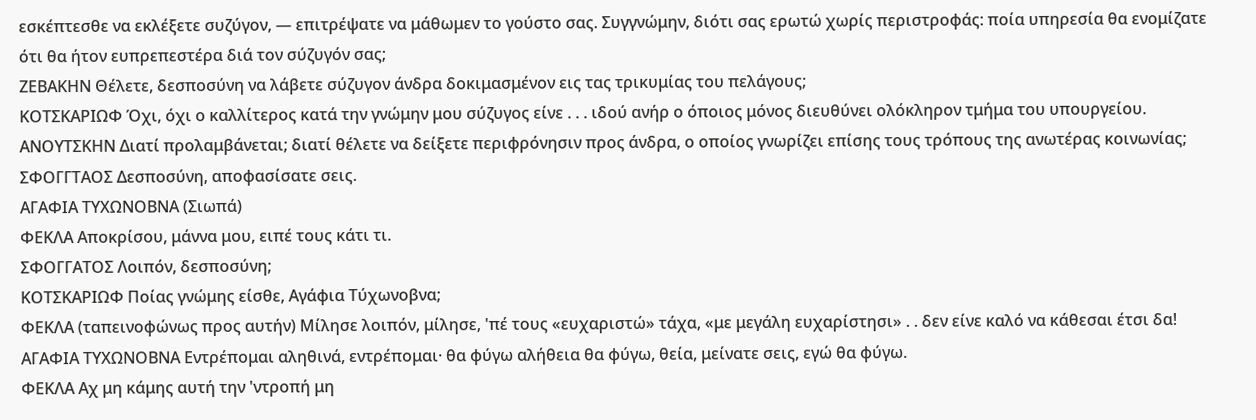εσκέπτεσθε να εκλέξετε συζύγον, — επιτρέψατε να μάθωμεν το γούστο σας. Συγγνώμην, διότι σας ερωτώ χωρίς περιστροφάς: ποία υπηρεσία θα ενομίζατε ότι θα ήτον ευπρεπεστέρα διά τον σύζυγόν σας;
ΖΕΒΑΚΗΝ Θέλετε, δεσποσύνη να λάβετε σύζυγον άνδρα δοκιμασμένον εις τας τρικυμίας του πελάγους;
ΚΟΤΣΚΑΡΙΩΦ Όχι, όχι ο καλλίτερος κατά την γνώμην μου σύζυγος είνε . . . ιδού ανήρ ο όποιος μόνος διευθύνει ολόκληρον τμήμα του υπουργείου.
ΑΝΟΥΤΣΚΗΝ Διατί προλαμβάνεται; διατί θέλετε να δείξετε περιφρόνησιν προς άνδρα, ο οποίος γνωρίζει επίσης τους τρόπους της ανωτέρας κοινωνίας;
ΣΦΟΓΓΤΑΟΣ Δεσποσύνη, αποφασίσατε σεις.
ΑΓΑΦΙΑ ΤΥΧΩΝΟΒΝΑ (Σιωπά)
ΦΕΚΛΑ Αποκρίσου, μάννα μου, ειπέ τους κάτι τι.
ΣΦΟΓΓΑΤΟΣ Λοιπόν, δεσποσύνη;
ΚΟΤΣΚΑΡΙΩΦ Ποίας γνώμης είσθε, Αγάφια Τύχωνοβνα;
ΦΕΚΛΑ (ταπεινοφώνως προς αυτήν) Μίλησε λοιπόν, μίλησε, 'πέ τους «ευχαριστώ» τάχα, «με μεγάλη ευχαρίστησι» . . δεν είνε καλό να κάθεσαι έτσι δα!
ΑΓΑΦΙΑ ΤΥΧΩΝΟΒΝΑ Εντρέπομαι αληθινά, εντρέπομαι· θα φύγω αλήθεια θα φύγω, θεία, μείνατε σεις, εγώ θα φύγω.
ΦΕΚΛΑ Αχ μη κάμης αυτή την 'ντροπή μη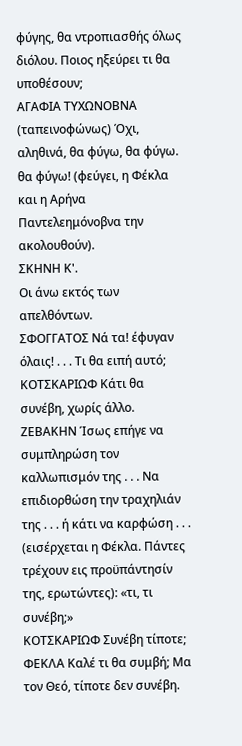φύγης, θα ντροπιασθής όλως διόλου. Ποιος ηξεύρει τι θα υποθέσουν;
ΑΓΑΦΙΑ ΤΥΧΩΝΟΒΝΑ (ταπεινοφώνως) Όχι, αληθινά, θα φύγω, θα φύγω. θα φύγω! (φεύγει, η Φέκλα και η Αρήνα Παντελεημόνοβνα την ακολουθούν).
ΣΚΗΝΗ Κ'.
Οι άνω εκτός των απελθόντων.
ΣΦΟΓΓΑΤΟΣ Νά τα! έφυγαν όλαις! . . . Τι θα ειπή αυτό;
ΚΟΤΣΚΑΡΙΩΦ Κάτι θα συνέβη, χωρίς άλλο.
ΖΕΒΑΚΗΝ Ίσως επήγε να συμπληρώση τον καλλωπισμόν της . . . Να επιδιορθώση την τραχηλιάν της . . . ή κάτι να καρφώση . . . (εισέρχεται η Φέκλα. Πάντες τρέχουν εις προϋπάντησίν της, ερωτώντες): «τι, τι συνέβη;»
ΚΟΤΣΚΑΡΙΩΦ Συνέβη τίποτε;
ΦΕΚΛΑ Καλέ τι θα συμβή; Μα τον Θεό, τίποτε δεν συνέβη.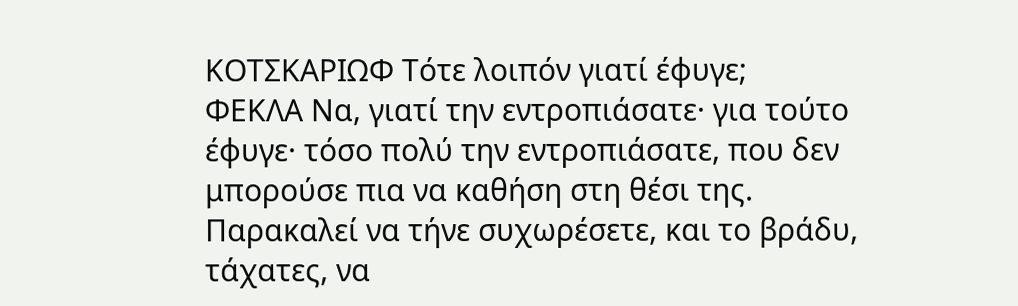ΚΟΤΣΚΑΡΙΩΦ Τότε λοιπόν γιατί έφυγε;
ΦΕΚΛΑ Να, γιατί την εντροπιάσατε· για τούτο έφυγε· τόσο πολύ την εντροπιάσατε, που δεν μπορούσε πια να καθήση στη θέσι της. Παρακαλεί να τήνε συχωρέσετε, και το βράδυ, τάχατες, να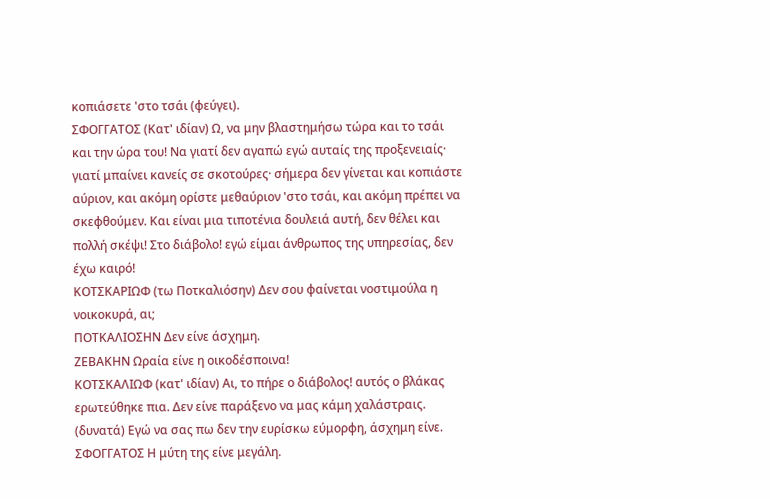κοπιάσετε 'στο τσάι (φεύγει).
ΣΦΟΓΓΑΤΟΣ (Κατ' ιδίαν) Ω, να μην βλαστημήσω τώρα και το τσάι και την ώρα του! Να γιατί δεν αγαπώ εγώ αυταίς της προξενειαίς· γιατί μπαίνει κανείς σε σκοτούρες· σήμερα δεν γίνεται και κοπιάστε αύριον, και ακόμη ορίστε μεθαύριον 'στο τσάι, και ακόμη πρέπει να σκεφθούμεν. Και είναι μια τιποτένια δουλειά αυτή, δεν θέλει και πολλή σκέψι! Στο διάβολο! εγώ είμαι άνθρωπος της υπηρεσίας, δεν έχω καιρό!
ΚΟΤΣΚΑΡΙΩΦ (τω Ποτκαλιόσην) Δεν σου φαίνεται νοστιμούλα η νοικοκυρά, αι;
ΠΟΤΚΑΛΙΟΣΗΝ Δεν είνε άσχημη.
ΖΕΒΑΚΗΝ Ωραία είνε η οικοδέσποινα!
ΚΟΤΣΚΑΛΙΩΦ (κατ' ιδίαν) Αι, το πήρε ο διάβολος! αυτός ο βλάκας ερωτεύθηκε πια. Δεν είνε παράξενο να μας κάμη χαλάστραις. (δυνατά) Εγώ να σας πω δεν την ευρίσκω εύμορφη, άσχημη είνε.
ΣΦΟΓΓΑΤΟΣ Η μύτη της είνε μεγάλη.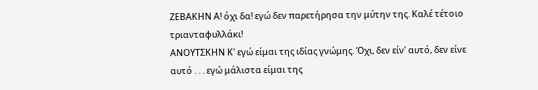ΖΕΒΑΚΗΝ Α! όχι δα! εγώ δεν παρετήρησα την μύτην της. Καλέ τέτοιο τριανταφυλλάκι!
ΑΝΟΥΤΣΚΗΝ Κ' εγώ είμαι της ιδίας γνώμης. Όχι, δεν είν' αυτό, δεν είνε αυτό . . . εγώ μάλιστα είμαι της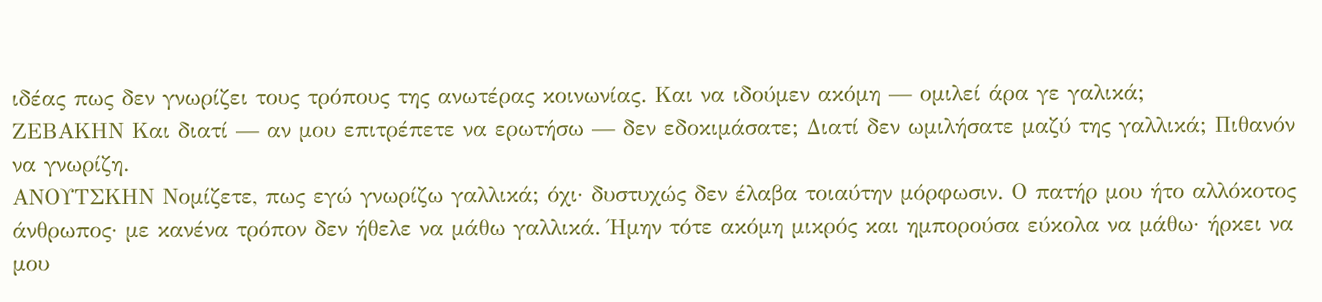ιδέας πως δεν γνωρίζει τους τρόπους της ανωτέρας κοινωνίας. Και να ιδούμεν ακόμη — ομιλεί άρα γε γαλικά;
ΖΕΒΑΚΗΝ Και διατί — αν μου επιτρέπετε να ερωτήσω — δεν εδοκιμάσατε; Διατί δεν ωμιλήσατε μαζύ της γαλλικά; Πιθανόν να γνωρίζη.
ΑΝΟΥΤΣΚΗΝ Νομίζετε, πως εγώ γνωρίζω γαλλικά; όχι· δυστυχώς δεν έλαβα τοιαύτην μόρφωσιν. Ο πατήρ μου ήτο αλλόκοτος άνθρωπος· με κανένα τρόπον δεν ήθελε να μάθω γαλλικά. Ήμην τότε ακόμη μικρός και ημπορούσα εύκολα να μάθω· ήρκει να μου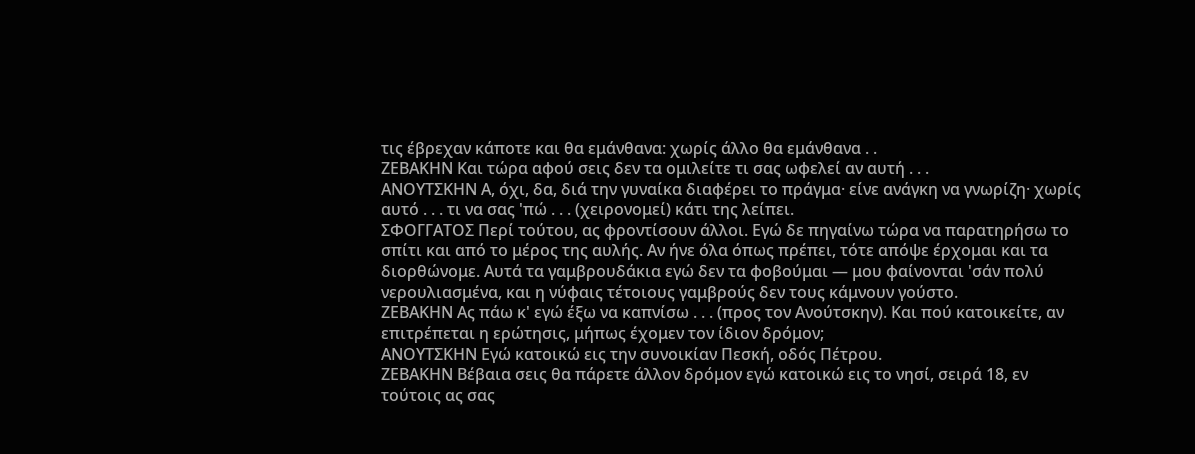τις έβρεχαν κάποτε και θα εμάνθανα: χωρίς άλλο θα εμάνθανα . .
ΖΕΒΑΚΗΝ Και τώρα αφού σεις δεν τα ομιλείτε τι σας ωφελεί αν αυτή . . .
ΑΝΟΥΤΣΚΗΝ Α, όχι, δα, διά την γυναίκα διαφέρει το πράγμα· είνε ανάγκη να γνωρίζη· χωρίς αυτό . . . τι να σας 'πώ . . . (χειρονομεί) κάτι της λείπει.
ΣΦΟΓΓΑΤΟΣ Περί τούτου, ας φροντίσουν άλλοι. Εγώ δε πηγαίνω τώρα να παρατηρήσω το σπίτι και από το μέρος της αυλής. Αν ήνε όλα όπως πρέπει, τότε απόψε έρχομαι και τα διορθώνομε. Αυτά τα γαμβρουδάκια εγώ δεν τα φοβούμαι — μου φαίνονται 'σάν πολύ νερουλιασμένα, και η νύφαις τέτοιους γαμβρούς δεν τους κάμνουν γούστο.
ΖΕΒΑΚΗΝ Ας πάω κ' εγώ έξω να καπνίσω . . . (προς τον Ανούτσκην). Και πού κατοικείτε, αν επιτρέπεται η ερώτησις, μήπως έχομεν τον ίδιον δρόμον;
ΑΝΟΥΤΣΚΗΝ Εγώ κατοικώ εις την συνοικίαν Πεσκή, οδός Πέτρου.
ΖΕΒΑΚΗΝ Βέβαια σεις θα πάρετε άλλον δρόμον εγώ κατοικώ εις το νησί, σειρά 18, εν τούτοις ας σας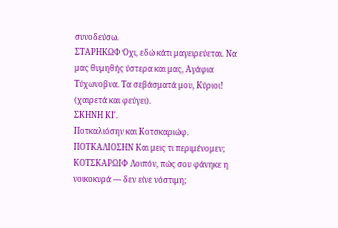συνοδεύσω.
ΣΤΑΡΗΚΩΦ Όχι, εδώ κάτι μαγειρεύεται. Να μας θυμηθής ύστερα και μας, Αγάφια Τύχωνοβνα. Τα σεβάσματά μου, Κύριοι! (χαιρετά και φεύγει).
ΣΚΗΝΗ ΚΙ'.
Ποτκαλιόσην και Κοτσκαριώφ.
ΠΟΤΚΑΛΙΟΣΗΝ Και μεις τι περιμένομεν;
ΚΟΤΣΚΑΡΩΙΦ Λοιπόν, πώς σου φάνηκε η νοικοκυρά — δεν είνε νόστιμη;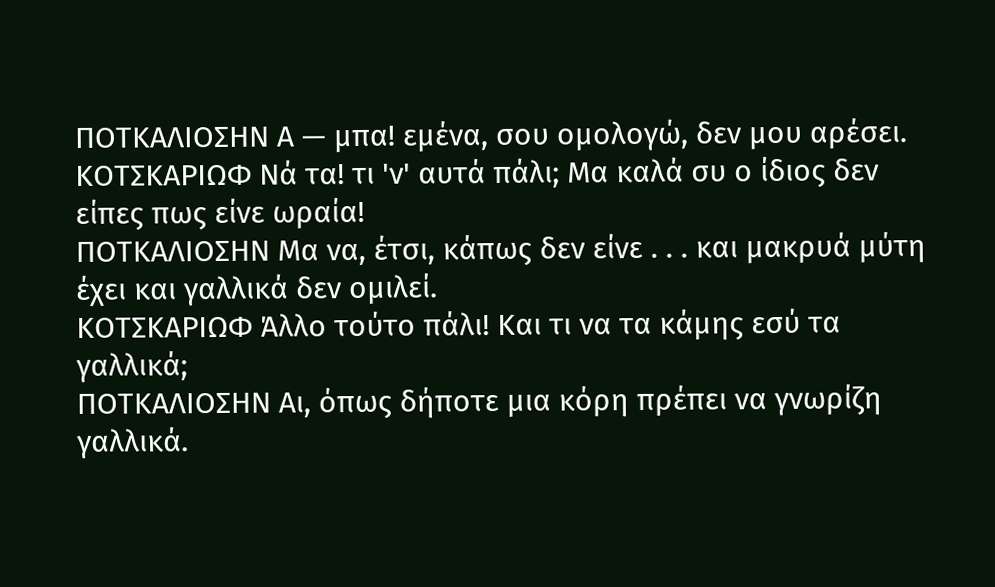ΠΟΤΚΑΛΙΟΣΗΝ Α — μπα! εμένα, σου ομολογώ, δεν μου αρέσει.
ΚΟΤΣΚΑΡΙΩΦ Νά τα! τι 'ν' αυτά πάλι; Μα καλά συ ο ίδιος δεν είπες πως είνε ωραία!
ΠΟΤΚΑΛΙΟΣΗΝ Μα να, έτσι, κάπως δεν είνε . . . και μακρυά μύτη έχει και γαλλικά δεν ομιλεί.
ΚΟΤΣΚΑΡΙΩΦ Άλλο τούτο πάλι! Και τι να τα κάμης εσύ τα γαλλικά;
ΠΟΤΚΑΛΙΟΣΗΝ Αι, όπως δήποτε μια κόρη πρέπει να γνωρίζη γαλλικά.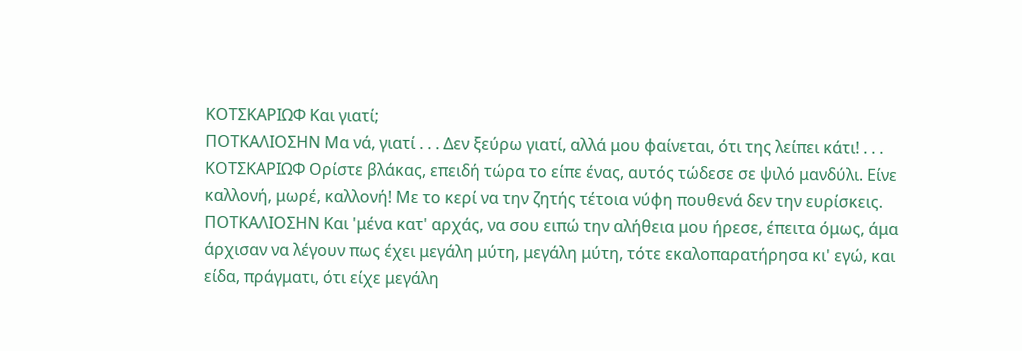ΚΟΤΣΚΑΡΙΩΦ Και γιατί;
ΠΟΤΚΑΛΙΟΣΗΝ Μα νά, γιατί . . . Δεν ξεύρω γιατί, αλλά μου φαίνεται, ότι της λείπει κάτι! . . .
ΚΟΤΣΚΑΡΙΩΦ Ορίστε βλάκας, επειδή τώρα το είπε ένας, αυτός τώδεσε σε ψιλό μανδύλι. Είνε καλλονή, μωρέ, καλλονή! Με το κερί να την ζητής τέτοια νύφη πουθενά δεν την ευρίσκεις.
ΠΟΤΚΑΛΙΟΣΗΝ Και 'μένα κατ' αρχάς, να σου ειπώ την αλήθεια μου ήρεσε, έπειτα όμως, άμα άρχισαν να λέγουν πως έχει μεγάλη μύτη, μεγάλη μύτη, τότε εκαλοπαρατήρησα κι' εγώ, και είδα, πράγματι, ότι είχε μεγάλη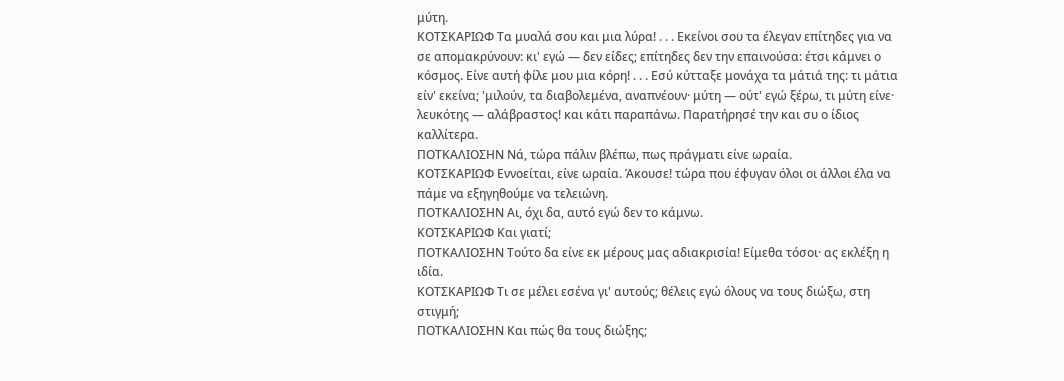μύτη.
ΚΟΤΣΚΑΡΙΩΦ Τα μυαλά σου και μια λύρα! . . . Εκείνοι σου τα έλεγαν επίτηδες για να σε απομακρύνουν: κι' εγώ — δεν είδες; επίτηδες δεν την επαινούσα: έτσι κάμνει ο κόσμος. Είνε αυτή φίλε μου μια κόρη! . . . Εσύ κύτταξε μονάχα τα μάτιά της: τι μάτια είν' εκείνα; 'μιλούν, τα διαβολεμένα, αναπνέουν· μύτη — ούτ' εγώ ξέρω, τι μύτη είνε· λευκότης — αλάβραστος! και κάτι παραπάνω. Παρατήρησέ την και συ ο ίδιος καλλίτερα.
ΠΟΤΚΑΛΙΟΣΗΝ Νά, τώρα πάλιν βλέπω, πως πράγματι είνε ωραία.
ΚΟΤΣΚΑΡΙΩΦ Εννοείται, είνε ωραία. Άκουσε! τώρα που έφυγαν όλοι οι άλλοι έλα να πάμε να εξηγηθούμε να τελειώνη.
ΠΟΤΚΑΛΙΟΣΗΝ Αι, όχι δα, αυτό εγώ δεν το κάμνω.
ΚΟΤΣΚΑΡΙΩΦ Και γιατί;
ΠΟΤΚΑΛΙΟΣΗΝ Τούτο δα είνε εκ μέρους μας αδιακρισία! Είμεθα τόσοι· ας εκλέξη η ιδία.
ΚΟΤΣΚΑΡΙΩΦ Τι σε μέλει εσένα γι' αυτούς; θέλεις εγώ όλους να τους διώξω, στη στιγμή;
ΠΟΤΚΑΛΙΟΣΗΝ Και πώς θα τους διώξης;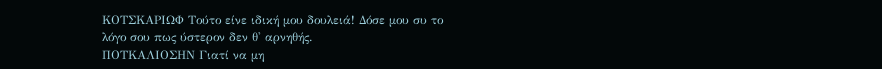ΚΟΤΣΚΑΡΙΩΦ Τούτο είνε ιδική μου δουλειά! Δόσε μου συ το λόγο σου πως ύστερον δεν θ' αρνηθής.
ΠΟΤΚΑΛΙΟΣΗΝ Γιατί να μη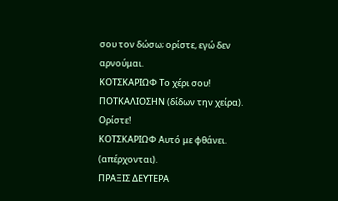σου τον δώσω; ορίστε, εγώ δεν αρνούμαι.
ΚΟΤΣΚΑΡΙΩΦ Το χέρι σου!
ΠΟΤΚΑΛΙΟΣΗΝ (δίδων την χείρα). Ορίστε!
ΚΟΤΣΚΑΡΙΩΦ Αυτό με φθάνει. (απέρχονται).
ΠΡΑΞΙΣ ΔΕΥΤΕΡΑ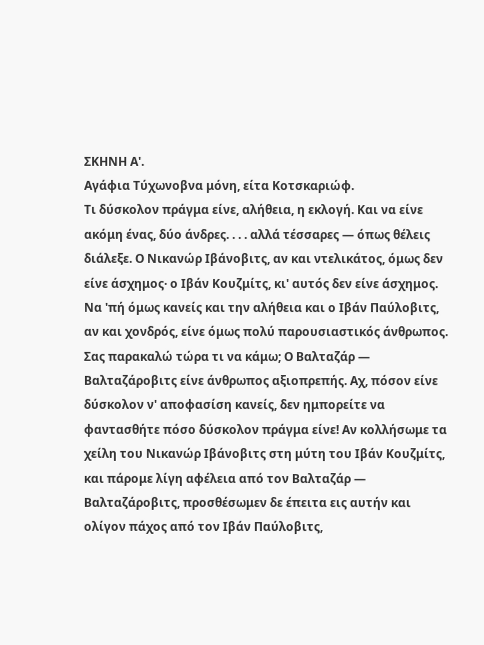ΣΚΗΝΗ Α'.
Αγάφια Τύχωνοβνα μόνη, είτα Κοτσκαριώφ.
Τι δύσκολον πράγμα είνε, αλήθεια, η εκλογή. Και να είνε ακόμη ένας, δύο άνδρες. . . . αλλά τέσσαρες — όπως θέλεις διάλεξε. Ο Νικανώρ Ιβάνοβιτς, αν και ντελικάτος, όμως δεν είνε άσχημος· ο Ιβάν Κουζμίτς, κι' αυτός δεν είνε άσχημος. Να 'πή όμως κανείς και την αλήθεια και ο Ιβάν Παύλοβιτς, αν και χονδρός, είνε όμως πολύ παρουσιαστικός άνθρωπος. Σας παρακαλώ τώρα τι να κάμω; Ο Βαλταζάρ — Βαλταζάροβιτς είνε άνθρωπος αξιοπρεπής. Αχ, πόσον είνε δύσκολον ν' αποφασίση κανείς, δεν ημπορείτε να φαντασθήτε πόσο δύσκολον πράγμα είνε! Αν κολλήσωμε τα χείλη του Νικανώρ Ιβάνοβιτς στη μύτη του Ιβάν Κουζμίτς, και πάρομε λίγη αφέλεια από τον Βαλταζάρ — Βαλταζάροβιτς, προσθέσωμεν δε έπειτα εις αυτήν και ολίγον πάχος από τον Ιβάν Παύλοβιτς,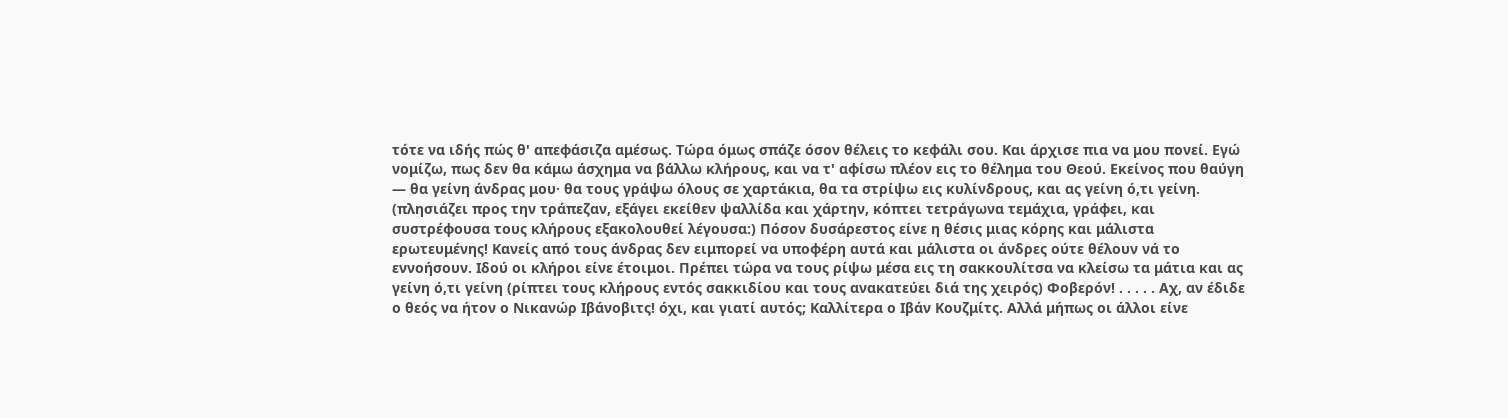τότε να ιδής πώς θ' απεφάσιζα αμέσως. Τώρα όμως σπάζε όσον θέλεις το κεφάλι σου. Και άρχισε πια να μου πονεί. Εγώ νομίζω, πως δεν θα κάμω άσχημα να βάλλω κλήρους, και να τ' αφίσω πλέον εις το θέλημα του Θεού. Εκείνος που θαύγη — θα γείνη άνδρας μου· θα τους γράψω όλους σε χαρτάκια, θα τα στρίψω εις κυλίνδρους, και ας γείνη ό,τι γείνη. (πλησιάζει προς την τράπεζαν, εξάγει εκείθεν ψαλλίδα και χάρτην, κόπτει τετράγωνα τεμάχια, γράφει, και συστρέφουσα τους κλήρους εξακολουθεί λέγουσα:) Πόσον δυσάρεστος είνε η θέσις μιας κόρης και μάλιστα ερωτευμένης! Κανείς από τους άνδρας δεν ειμπορεί να υποφέρη αυτά και μάλιστα οι άνδρες ούτε θέλουν νά το εννοήσουν. Ιδού οι κλήροι είνε έτοιμοι. Πρέπει τώρα να τους ρίψω μέσα εις τη σακκουλίτσα να κλείσω τα μάτια και ας γείνη ό,τι γείνη (ρίπτει τους κλήρους εντός σακκιδίου και τους ανακατεύει διά της χειρός) Φοβερόν! . . . . . Αχ, αν έδιδε ο θεός να ήτον ο Νικανώρ Ιβάνοβιτς! όχι, και γιατί αυτός; Καλλίτερα ο Ιβάν Κουζμίτς. Αλλά μήπως οι άλλοι είνε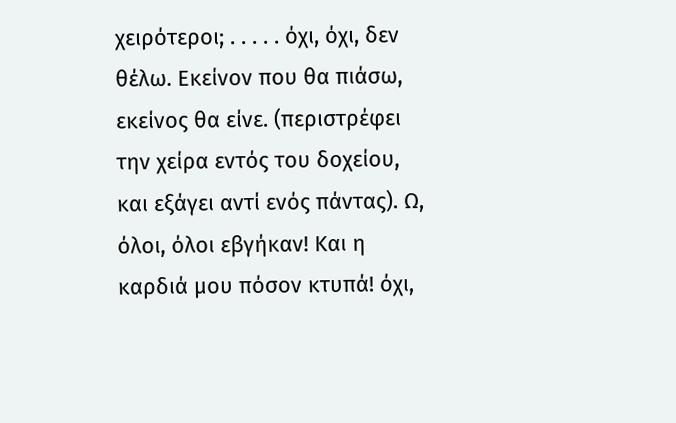χειρότεροι; . . . . . όχι, όχι, δεν θέλω. Εκείνον που θα πιάσω, εκείνος θα είνε. (περιστρέφει την χείρα εντός του δοχείου, και εξάγει αντί ενός πάντας). Ω, όλοι, όλοι εβγήκαν! Και η καρδιά μου πόσον κτυπά! όχι,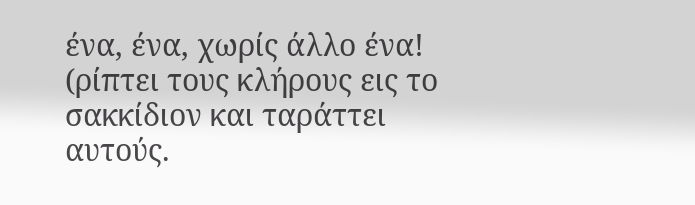ένα, ένα, χωρίς άλλο ένα! (ρίπτει τους κλήρους εις το σακκίδιον και ταράττει αυτούς.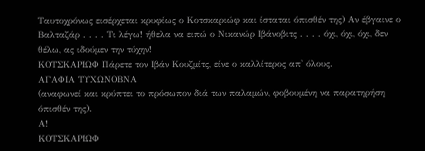Ταυτοχρόνως εισέρχεται κρυφίως ο Κοτσκαριώφ και ίσταται όπισθέν της) Αν έβγαινε ο Βαλταζάρ . . . . Τι λέγω! ήθελα να ειπώ ο Νικανώρ Ιβάνοβιτς . . . . όχι, όχι, όχι, δεν θέλω, ας ιδούμεν την τύχην!
ΚΟΤΣΚΑΡΙΩΦ Πάρετε τον Ιβάν Κουζμίτς, είνε ο καλλίτερος απ' όλους.
ΑΓΑΦΙΑ ΤΥΧΩΝΟΒΝΑ
(αναφωνεί και κρύπτει το πρόσωπον διά των παλαμών, φοβουμένη να παρατηρήση όπισθέν της).
Α!
ΚΟΤΣΚΑΡΙΩΦ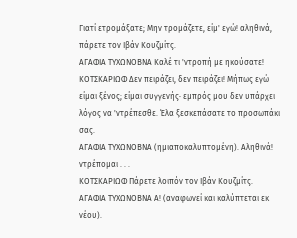Γιατί ετρομάξατε; Μην τρομάζετε, είμ' εγώ! αληθινά, πάρετε τον Ιβάν Κουζμίτς.
ΑΓΑΦΙΑ ΤΥΧΩΝΟΒΝΑ Καλέ τι 'ντροπή με ηκούσατε!
ΚΟΤΣΚΑΡΙΩΦ Δεν πειράζει, δεν πειράζει! Μήπως εγώ είμαι ξένος; είμαι συγγενής· εμπρός μου δεν υπάρχει λόγος να 'ντρέπεσθε. Έλα ξεσκεπάσατε το προσωπάκι σας.
ΑΓΑΦΙΑ ΤΥΧΩΝΟΒΝΑ (ημιαποκαλυπτομένη). Αληθινά! ντρέπομαι . . .
ΚΟΤΣΚΑΡΙΩΦ Πάρετε λοιπόν τον Ιβάν Κουζμίτς.
ΑΓΑΦΙΑ ΤΥΧΩΝΟΒΝΑ Α! (αναφωνεί και καλύπτεται εκ νέου).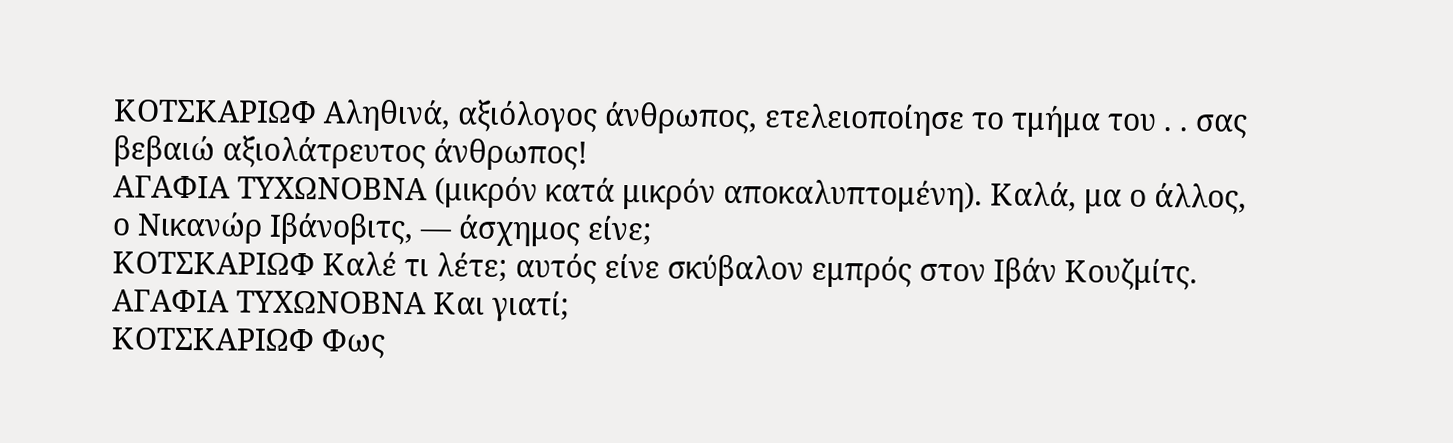ΚΟΤΣΚΑΡΙΩΦ Αληθινά, αξιόλογος άνθρωπος, ετελειοποίησε το τμήμα του . . σας βεβαιώ αξιολάτρευτος άνθρωπος!
ΑΓΑΦΙΑ ΤΥΧΩΝΟΒΝΑ (μικρόν κατά μικρόν αποκαλυπτομένη). Καλά, μα ο άλλος, ο Νικανώρ Ιβάνοβιτς, — άσχημος είνε;
ΚΟΤΣΚΑΡΙΩΦ Καλέ τι λέτε; αυτός είνε σκύβαλον εμπρός στον Ιβάν Κουζμίτς.
ΑΓΑΦΙΑ ΤΥΧΩΝΟΒΝΑ Και γιατί;
ΚΟΤΣΚΑΡΙΩΦ Φως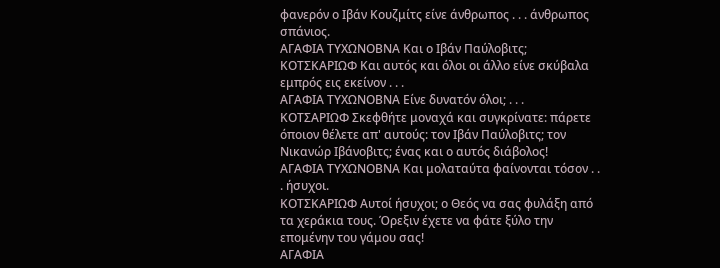φανερόν ο Ιβάν Κουζμίτς είνε άνθρωπος . . . άνθρωπος σπάνιος.
ΑΓΑΦΙΑ ΤΥΧΩΝΟΒΝΑ Και ο Ιβάν Παύλοβιτς;
ΚΟΤΣΚΑΡΙΩΦ Και αυτός και όλοι οι άλλο είνε σκύβαλα εμπρός εις εκείνον . . .
ΑΓΑΦΙΑ ΤΥΧΩΝΟΒΝΑ Είνε δυνατόν όλοι; . . .
ΚΟΤΣΑΡΙΩΦ Σκεφθήτε μοναχά και συγκρίνατε: πάρετε όποιον θέλετε απ' αυτούς: τον Ιβάν Παύλοβιτς; τον Νικανώρ Ιβάνοβιτς; ένας και ο αυτός διάβολος!
ΑΓΑΦΙΑ ΤΥΧΩΝΟΒΝΑ Και μολαταύτα φαίνονται τόσον . . . ήσυχοι.
ΚΟΤΣΚΑΡΙΩΦ Αυτοί ήσυχοι; ο Θεός να σας φυλάξη από τα χεράκια τους. Όρεξιν έχετε να φάτε ξύλο την επομένην του γάμου σας!
ΑΓΑΦΙΑ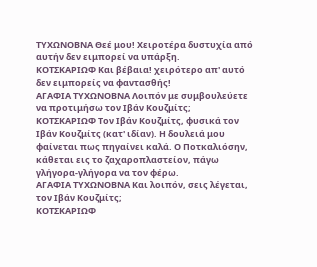ΤΥΧΩΝΟΒΝΑ Θεέ μου! Χειροτέρα δυστυχία από αυτήν δεν ειμπορεί να υπάρξη.
ΚΟΤΣΚΑΡΙΩΦ Και βέβαια! χειρότερο απ' αυτό δεν ειμπορείς να φαντασθής!
ΑΓΑΦΙΑ ΤΥΧΩΝΟΒΝΑ Λοιπόν με συμβουλεύετε να προτιμήσω τον Ιβάν Κουζμίτς;
ΚΟΤΣΚΑΡΙΩΦ Τον Ιβάν Κουζμίτς, φυσικά τον Ιβάν Κουζμίτς (κατ' ιδίαν). Η δουλειά μου φαίνεται πως πηγαίνει καλά. Ο Ποτκαλιόσην, κάθεται εις το ζαχαροπλαστείον, πάγω γλήγορα-γλήγορα να τον φέρω.
ΑΓΑΦΙΑ ΤΥΧΩΝΟΒΝΑ Και λοιπόν, σεις λέγεται, τον Ιβάν Κουζμίτς;
ΚΟΤΣΚΑΡΙΩΦ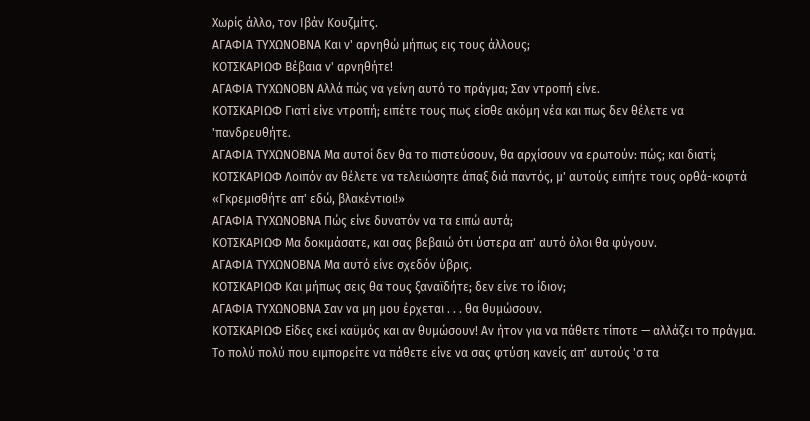Χωρίς άλλο, τον Ιβάν Κουζμίτς.
ΑΓΑΦΙΑ ΤΥΧΩΝΟΒΝΑ Και ν' αρνηθώ μήπως εις τους άλλους;
ΚΟΤΣΚΑΡΙΩΦ Βέβαια ν' αρνηθήτε!
ΑΓΑΦΙΑ ΤΥΧΩΝΟΒΝ Αλλά πώς να γείνη αυτό το πράγμα; Σαν ντροπή είνε.
ΚΟΤΣΚΑΡΙΩΦ Γιατί είνε ντροπή; ειπέτε τους πως είσθε ακόμη νέα και πως δεν θέλετε να 'πανδρευθήτε.
ΑΓΑΦΙΑ ΤΥΧΩΝΟΒΝΑ Μα αυτοί δεν θα το πιστεύσουν, θα αρχίσουν να ερωτούν: πώς; και διατί;
ΚΟΤΣΚΑΡΙΩΦ Λοιπόν αν θέλετε να τελειώσητε άπαξ διά παντός, μ' αυτούς ειπήτε τους ορθά-κοφτά «Γκρεμισθήτε απ' εδώ, βλακέντιοι!»
ΑΓΑΦΙΑ ΤΥΧΩΝΟΒΝΑ Πώς είνε δυνατόν να τα ειπώ αυτά;
ΚΟΤΣΚΑΡΙΩΦ Μα δοκιμάσατε, και σας βεβαιώ ότι ύστερα απ' αυτό όλοι θα φύγουν.
ΑΓΑΦΙΑ ΤΥΧΩΝΟΒΝΑ Μα αυτό είνε σχεδόν ύβρις.
ΚΟΤΣΚΑΡΙΩΦ Και μήπως σεις θα τους ξαναϊδήτε; δεν είνε το ίδιον;
ΑΓΑΦΙΑ ΤΥΧΩΝΟΒΝΑ Σαν να μη μου έρχεται . . . θα θυμώσουν.
ΚΟΤΣΚΑΡΙΩΦ Είδες εκεί καϋμός και αν θυμώσουν! Αν ήτον για να πάθετε τίποτε — αλλάζει το πράγμα. Το πολύ πολύ που ειμπορείτε να πάθετε είνε να σας φτύση κανείς απ' αυτούς 'σ τα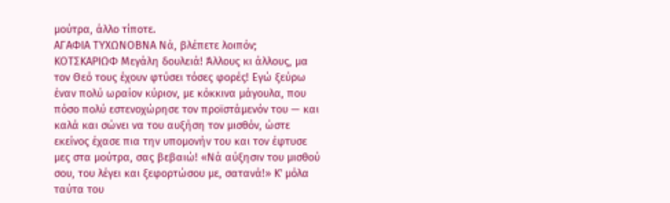μούτρα, άλλο τίποτε.
ΑΓΑΦΙΑ ΤΥΧΩΝΟΒΝΑ Νά, βλέπετε λοιπόν;
ΚΟΤΣΚΑΡΙΩΦ Μεγάλη δουλειά! Άλλους κι άλλους, μα τον Θεό τους έχουν φτύσει τόσες φορές! Εγώ ξεύρω έναν πολύ ωραίον κύριον, με κόκκινα μάγουλα, που πόσο πολύ εστενοχώρησε τον προϊστάμενόν του — και καλά και σώνει να του αυξήση τον μισθόν, ώστε εκείνος έχασε πια την υπομονήν του και τον έφτυσε μες στα μούτρα, σας βεβαιώ! «Νά αύξησιν του μισθού σου, του λέγει και ξεφορτώσου με, σατανά!» Κ' μόλα ταύτα του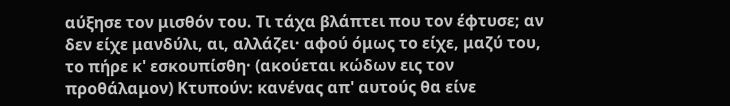αύξησε τον μισθόν του. Τι τάχα βλάπτει που τον έφτυσε; αν δεν είχε μανδύλι, αι, αλλάζει· αφού όμως το είχε, μαζύ του, το πήρε κ' εσκουπίσθη· (ακούεται κώδων εις τον προθάλαμον) Κτυπούν: κανένας απ' αυτούς θα είνε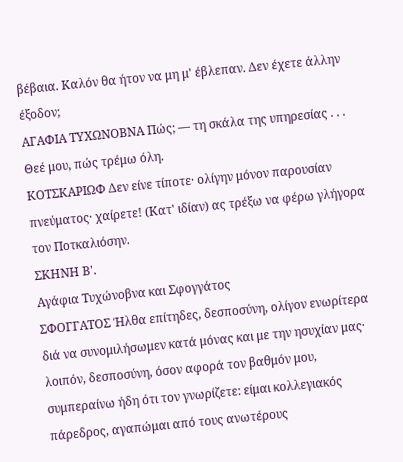βέβαια. Καλόν θα ήτον να μη μ' έβλεπαν. Δεν έχετε άλλην έξοδον;
ΑΓΑΦΙΑ ΤΥΧΩΝΟΒΝΑ Πώς; — τη σκάλα της υπηρεσίας . . . Θεέ μου, πώς τρέμω όλη.
ΚΟΤΣΚΑΡΙΩΦ Δεν είνε τίποτε· ολίγην μόνον παρουσίαν πνεύματος· χαίρετε! (Κατ' ιδίαν) ας τρέξω να φέρω γλήγορα τον Ποτκαλιόσην.
ΣΚΗΝΗ Β'.
Αγάφια Τυχώνοβνα και Σφογγάτος
ΣΦΟΓΓΑΤΟΣ Ήλθα επίτηδες, δεσποσύνη, ολίγον ενωρίτερα διά να συνομιλήσωμεν κατά μόνας και με την ησυχίαν μας· λοιπόν, δεσποσύνη, όσον αφορά τον βαθμόν μου, συμπεραίνω ήδη ότι τον γνωρίζετε: είμαι κολλεγιακός πάρεδρος, αγαπώμαι από τους ανωτέρους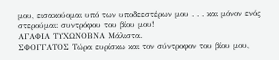μου, εισακούομαι υπό των υποδεεστέρων μου . . . και μόνον ενός στερούμαι: συντρόφου του βίου μου!
ΑΓΑΦΙΑ ΤΥΧΩΝΟΒΝΑ Μάλιστα.
ΣΦΟΓΓΑΤΟΣ Τώρα ευρίσκω και τον σύντροφον του βίου μου,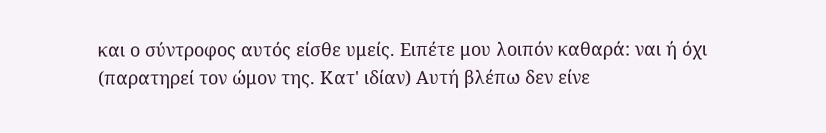και ο σύντροφος αυτός είσθε υμείς. Ειπέτε μου λοιπόν καθαρά: ναι ή όχι (παρατηρεί τον ώμον της. Κατ' ιδίαν) Αυτή βλέπω δεν είνε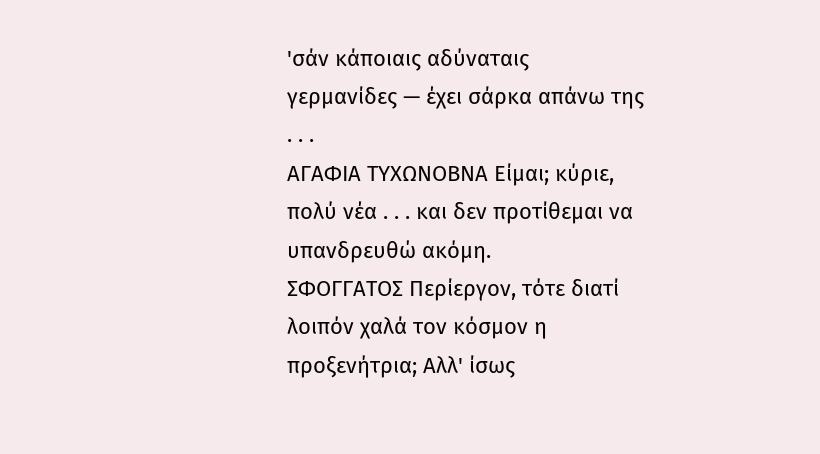'σάν κάποιαις αδύναταις γερμανίδες — έχει σάρκα απάνω της . . .
ΑΓΑΦΙΑ ΤΥΧΩΝΟΒΝΑ Είμαι; κύριε, πολύ νέα . . . και δεν προτίθεμαι να υπανδρευθώ ακόμη.
ΣΦΟΓΓΑΤΟΣ Περίεργον, τότε διατί λοιπόν χαλά τον κόσμον η προξενήτρια; Αλλ' ίσως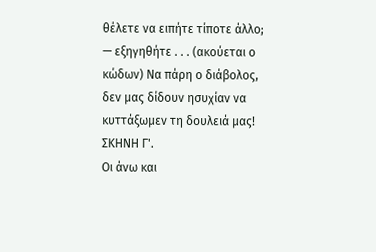θέλετε να ειπήτε τίποτε άλλο; — εξηγηθήτε . . . (ακούεται ο κώδων) Να πάρη ο διάβολος, δεν μας δίδουν ησυχίαν να κυττάξωμεν τη δουλειά μας!
ΣΚΗΝΗ Γ'.
Οι άνω και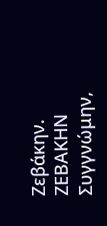Ζεβάκην.
ΖΕΒΑΚΗΝ Συγγνώμην,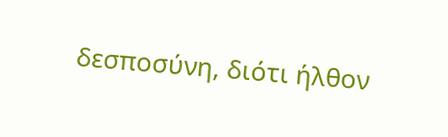δεσποσύνη, διότι ήλθον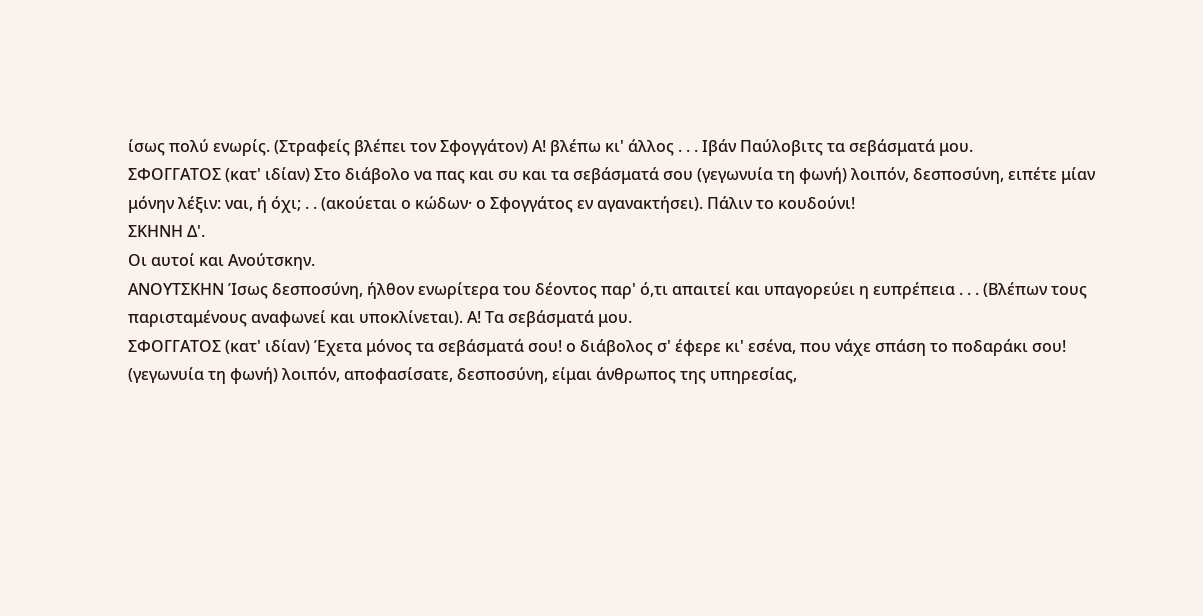ίσως πολύ ενωρίς. (Στραφείς βλέπει τον Σφογγάτον) Α! βλέπω κι' άλλος . . . Ιβάν Παύλοβιτς τα σεβάσματά μου.
ΣΦΟΓΓΑΤΟΣ (κατ' ιδίαν) Στο διάβολο να πας και συ και τα σεβάσματά σου (γεγωνυία τη φωνή) λοιπόν, δεσποσύνη, ειπέτε μίαν μόνην λέξιν: ναι, ή όχι; . . (ακούεται ο κώδων· ο Σφογγάτος εν αγανακτήσει). Πάλιν το κουδούνι!
ΣΚΗΝΗ Δ'.
Οι αυτοί και Ανούτσκην.
ΑΝΟΥΤΣΚΗΝ Ίσως δεσποσύνη, ήλθον ενωρίτερα του δέοντος παρ' ό,τι απαιτεί και υπαγορεύει η ευπρέπεια . . . (Βλέπων τους παρισταμένους αναφωνεί και υποκλίνεται). Α! Τα σεβάσματά μου.
ΣΦΟΓΓΑΤΟΣ (κατ' ιδίαν) Έχετα μόνος τα σεβάσματά σου! ο διάβολος σ' έφερε κι' εσένα, που νάχε σπάση το ποδαράκι σου! (γεγωνυία τη φωνή) λοιπόν, αποφασίσατε, δεσποσύνη, είμαι άνθρωπος της υπηρεσίας,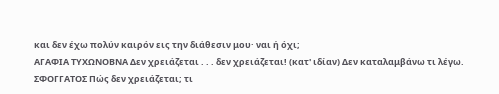και δεν έχω πολύν καιρόν εις την διάθεσιν μου· ναι ή όχι;
ΑΓΑΦΙΑ ΤΥΧΩΝΟΒΝΑ Δεν χρειάζεται . . . δεν χρειάζεται! (κατ' ιδίαν) Δεν καταλαμβάνω τι λέγω.
ΣΦΟΓΓΑΤΟΣ Πώς δεν χρειάζεται; τι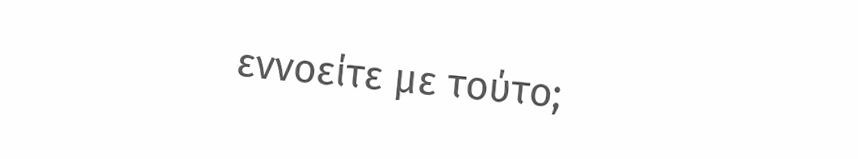εννοείτε με τούτο;